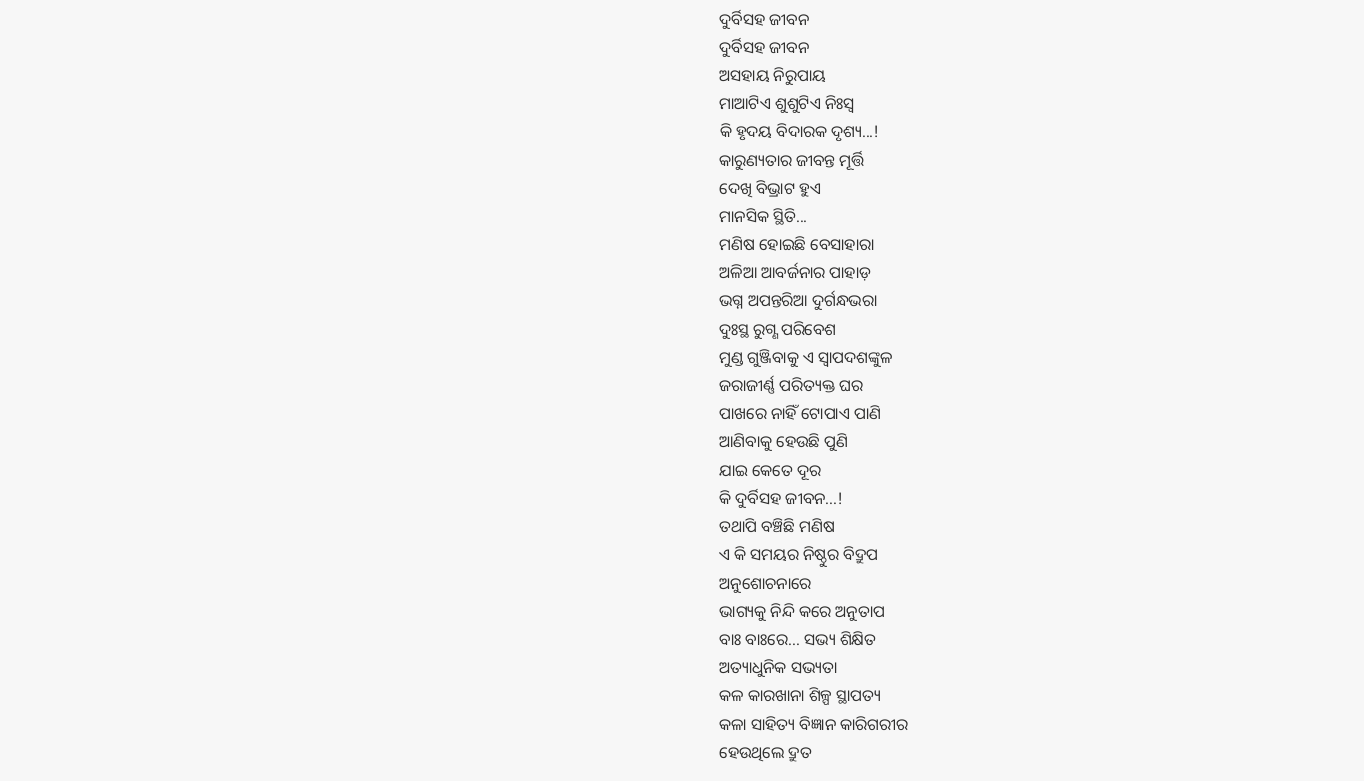ଦୁର୍ବିସହ ଜୀବନ
ଦୁର୍ବିସହ ଜୀବନ
ଅସହାୟ ନିରୁପାୟ
ମାଆଟିଏ ଶୁଶୁଟିଏ ନିଃସ୍ଵ
କି ହୃଦୟ ବିଦାରକ ଦୃଶ୍ୟ...!
କାରୁଣ୍ୟତାର ଜୀବନ୍ତ ମୂର୍ତ୍ତି
ଦେଖି ବିଭ୍ରାଟ ହୁଏ
ମାନସିକ ସ୍ଥିତି...
ମଣିଷ ହୋଇଛି ବେସାହାରା
ଅଳିଆ ଆବର୍ଜନାର ପାହାଡ଼
ଭଗ୍ନ ଅପନ୍ତରିଆ ଦୁର୍ଗନ୍ଧଭରା
ଦୁଃସ୍ଥ ରୁଗ୍ଣ ପରିବେଶ
ମୁଣ୍ଡ ଗୁଞ୍ଜିବାକୁ ଏ ସ୍ବାପଦଶଙ୍କୁଳ
ଜରାଜୀର୍ଣ୍ଣ ପରିତ୍ୟକ୍ତ ଘର
ପାଖରେ ନାହିଁ ଟୋପାଏ ପାଣି
ଆଣିବାକୁ ହେଉଛି ପୁଣି
ଯାଇ କେତେ ଦୂର
କି ଦୁର୍ବିସହ ଜୀବନ...!
ତଥାପି ବଞ୍ଚିଛି ମଣିଷ
ଏ କି ସମୟର ନିଷ୍ଠୁର ବିଦ୍ରୁପ
ଅନୁଶୋଚନାରେ
ଭାଗ୍ୟକୁ ନିନ୍ଦି କରେ ଅନୁତାପ
ବାଃ ବାଃରେ... ସଭ୍ୟ ଶିକ୍ଷିତ
ଅତ୍ୟାଧୁନିକ ସଭ୍ୟତା
କଳ କାରଖାନା ଶିଳ୍ପ ସ୍ଥାପତ୍ୟ
କଳା ସାହିତ୍ୟ ବିଜ୍ଞାନ କାରିଗରୀର
ହେଉଥିଲେ ଦ୍ରୁତ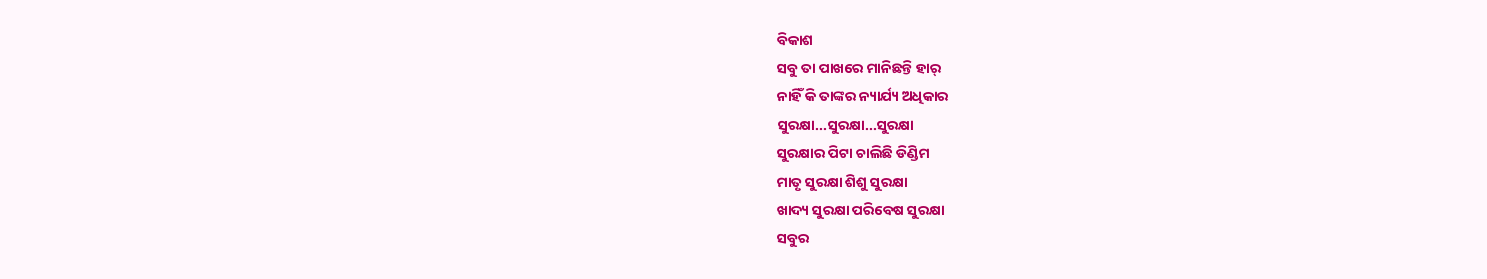ବିକାଶ
ସବୁ ତା ପାଖରେ ମାନିଛନ୍ତି ହାର୍
ନାହିଁ କି ତାଙ୍କର ନ୍ୟାର୍ଯ୍ୟ ଅଧିକାର
ସୁରକ୍ଷା...ସୁରକ୍ଷା...ସୁରକ୍ଷା
ସୁରକ୍ଷାର ପିଟା ଚାଲିଛି ଡିଣ୍ଡିମ
ମାତୃ ସୁରକ୍ଷା ଶିଶୁ ସୁରକ୍ଷା
ଖାଦ୍ୟ ସୁରକ୍ଷା ପରିବେଷ ସୁରକ୍ଷା
ସବୁର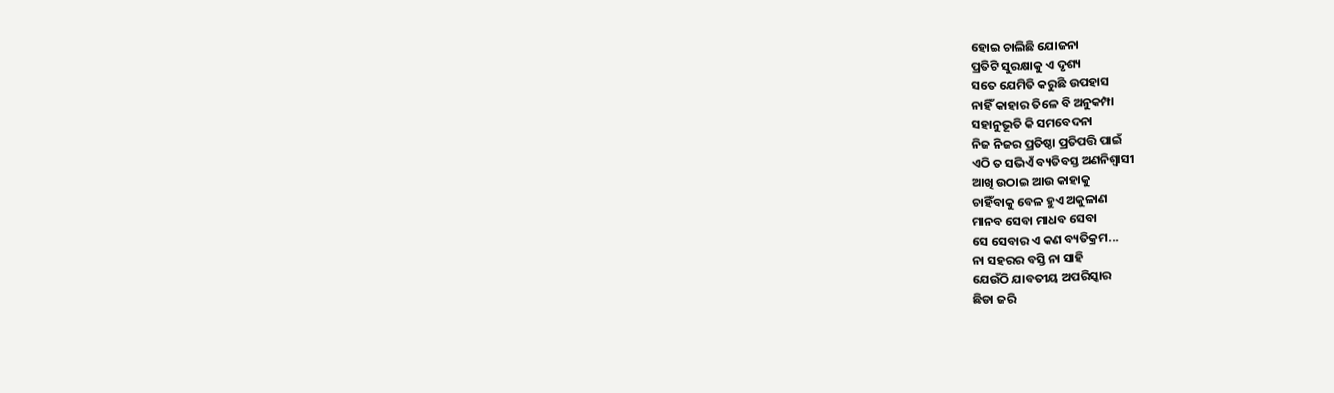ହୋଇ ଚାଲିଛି ଯୋଜନା
ପ୍ରତିଟି ସୁରକ୍ଷାକୁ ଏ ଦୃଶ୍ୟ
ସତେ ଯେମିତି କରୁଛି ଉପହାସ
ନାହିଁ କାହାର ତିଳେ ବି ଅନୁକମ୍ପା
ସହାନୁଭୂତି କି ସମବେଦନା
ନିଜ ନିଜର ପ୍ରତିଷ୍ଠା ପ୍ରତିପତ୍ତି ପାଇଁ
ଏଠି ତ ସଭିଏଁ ବ୍ୟତିବସ୍ତ ଅଣନିଶ୍ଵାସୀ
ଆଖି ଉଠାଇ ଆଉ କାହାକୁ
ଚାହିଁବାକୁ ବେଳ ହୁଏ ଅକୁଳାଣ
ମାନବ ସେବା ମାଧବ ସେବା
ସେ ସେବାର ଏ କଣ ବ୍ୟତିକ୍ରମ...
ନା ସହରର ବସ୍ତି ନା ସାହି
ଯେଉଁଠି ଯାବତୀୟ ଅପରିସ୍କାର
ଛିଡା ଜରି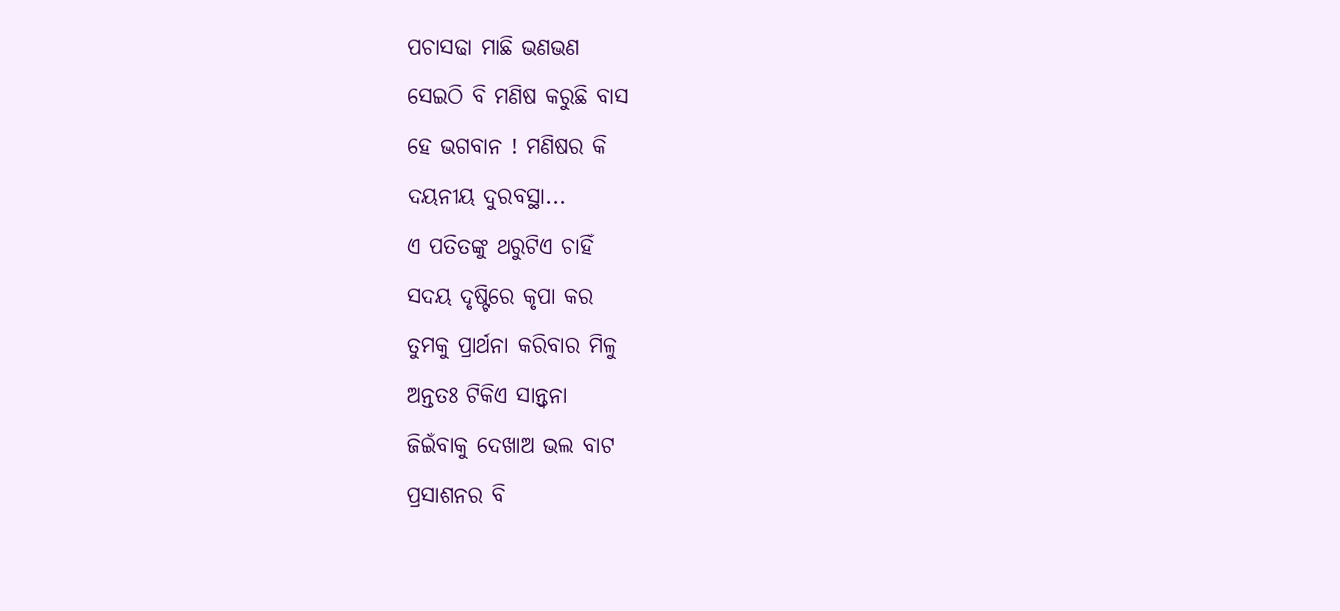ପଚାସଢା ମାଛି ଭଣଭଣ
ସେଇଠି ବି ମଣିଷ କରୁଛି ବାସ
ହେ ଭଗବାନ ! ମଣିଷର କି
ଦୟନୀୟ ଦୁରବସ୍ଥା...
ଏ ପତିତଙ୍କୁ ଥରୁଟିଏ ଚାହିଁ
ସଦୟ ଦୃଷ୍ଟିରେ କୃପା କର
ତୁମକୁ ପ୍ରାର୍ଥନା କରିବାର ମିଳୁ
ଅନ୍ତତଃ ଟିକିଏ ସାନ୍ତ୍ଵନା
ଜିଇଁବାକୁ ଦେଖାଅ ଭଲ ବାଟ
ପ୍ରସାଶନର ବି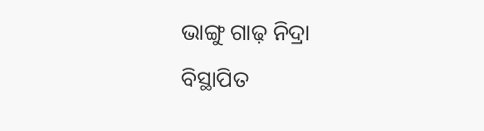ଭାଙ୍ଗୁ ଗାଢ଼ ନିଦ୍ରା
ବିସ୍ଥାପିତ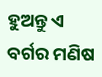ହୁଅନ୍ତୁ ଏ ବର୍ଗର ମଣିଷ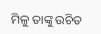ମିଳୁ ତାଙ୍କୁ ଉଚିତ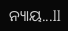ନ୍ୟାୟ...ll